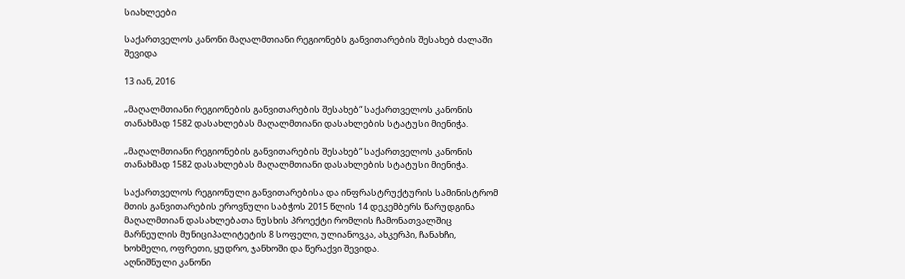სიახლეები

საქართველოს კანონი მაღალმთიანი რეგიონებს განვითარების შესახებ ძალაში შევიდა

13 იან, 2016

„მაღალმთიანი რეგიონების განვითარების შესახებ“ საქართველოს კანონის თანახმად 1582 დასახლებას მაღალმთიანი დასახლების სტატუსი მიენიჭა.

„მაღალმთიანი რეგიონების განვითარების შესახებ“ საქართველოს კანონის თანახმად 1582 დასახლებას მაღალმთიანი დასახლების სტატუსი მიენიჭა.

საქართველოს რეგიონული განვითარებისა და ინფრასტრუქტურის სამინისტრომ მთის განვითარების ეროვნული საბჭოს 2015 წლის 14 დეკემბერს წარუდგინა მაღალმთიან დასახლებათა ნუსხის პროექტი რომლის ჩამონათვალშიც მარნეულის მუნიციპალიტეტის 8 სოფელი, ულიანოვკა, ახკერპი, ჩანახჩი, ხოხმელი, ოფრეთი, ყუდრო, ჯანხოში და წერაქვი შევიდა.
აღნიშნული კანონი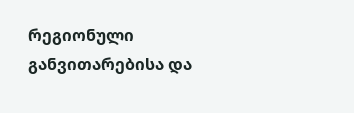რეგიონული განვითარებისა და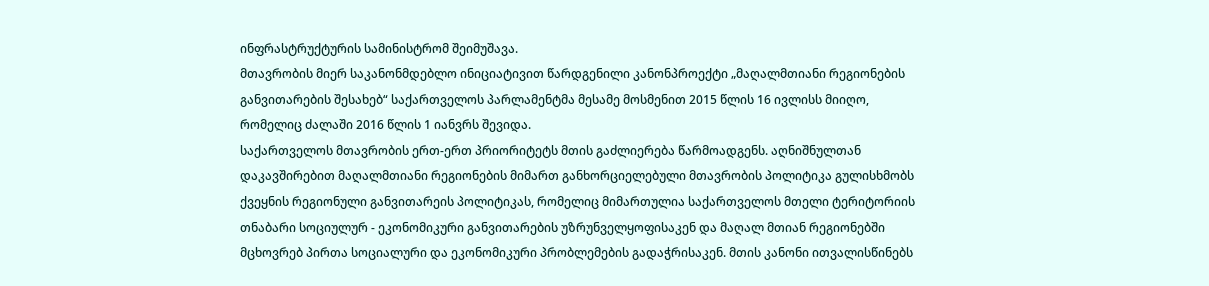ინფრასტრუქტურის სამინისტრომ შეიმუშავა.
მთავრობის მიერ საკანონმდებლო ინიციატივით წარდგენილი კანონპროექტი „მაღალმთიანი რეგიონების განვითარების შესახებ“ საქართველოს პარლამენტმა მესამე მოსმენით 2015 წლის 16 ივლისს მიიღო, რომელიც ძალაში 2016 წლის 1 იანვრს შევიდა.
საქართველოს მთავრობის ერთ-ერთ პრიორიტეტს მთის გაძლიერება წარმოადგენს. აღნიშნულთან დაკავშირებით მაღალმთიანი რეგიონების მიმართ განხორციელებული მთავრობის პოლიტიკა გულისხმობს ქვეყნის რეგიონული განვითარეის პოლიტიკას, რომელიც მიმართულია საქართველოს მთელი ტერიტორიის თნაბარი სოციულურ - ეკონომიკური განვითარების უზრუნველყოფისაკენ და მაღალ მთიან რეგიონებში მცხოვრებ პირთა სოციალური და ეკონომიკური პრობლემების გადაჭრისაკენ. მთის კანონი ითვალისწინებს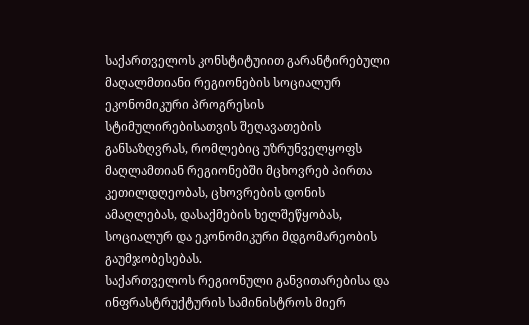საქართველოს კონსტიტუიით გარანტირებული მაღალმთიანი რეგიონების სოციალურ ეკონომიკური პროგრესის სტიმულირებისათვის შეღავათების განსაზღვრას, რომლებიც უზრუნველყოფს მაღლამთიან რეგიონებში მცხოვრებ პირთა კეთილდღეობას, ცხოვრების დონის ამაღლებას, დასაქმების ხელშეწყობას, სოციალურ და ეკონომიკური მდგომარეობის გაუმჯობესებას.
საქართველოს რეგიონული განვითარებისა და ინფრასტრუქტურის სამინისტროს მიერ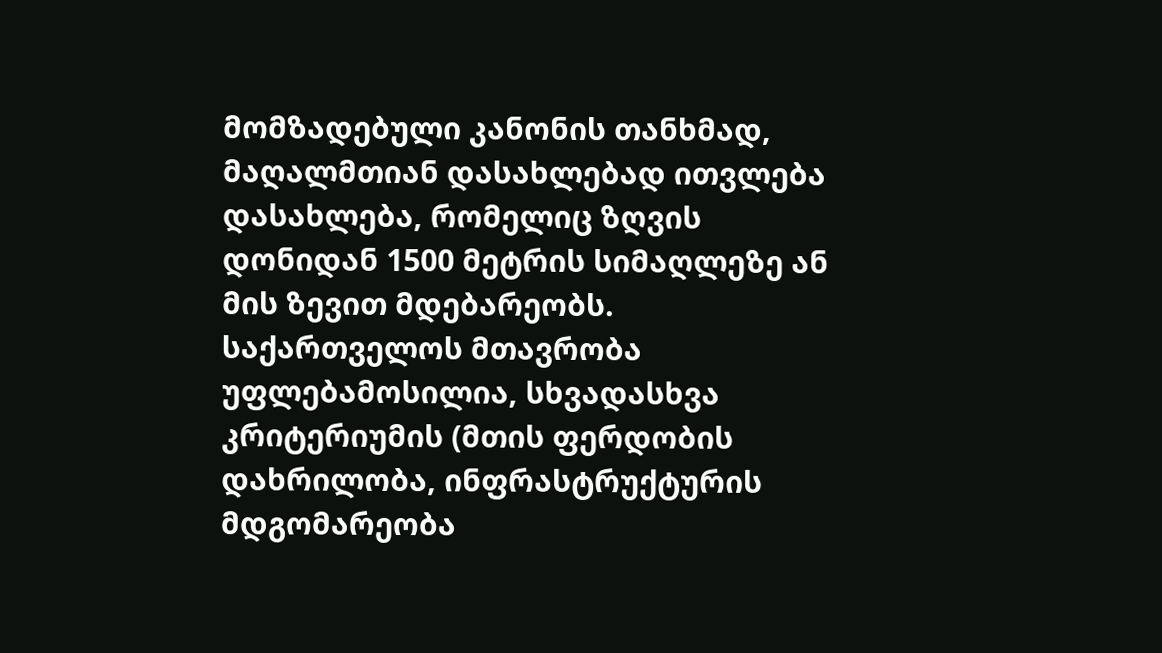მომზადებული კანონის თანხმად, მაღალმთიან დასახლებად ითვლება დასახლება, რომელიც ზღვის დონიდან 1500 მეტრის სიმაღლეზე ან მის ზევით მდებარეობს. საქართველოს მთავრობა უფლებამოსილია, სხვადასხვა კრიტერიუმის (მთის ფერდობის დახრილობა, ინფრასტრუქტურის მდგომარეობა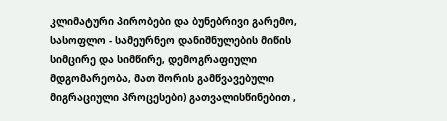კლიმატური პირობები და ბუნებრივი გარემო, სასოფლო - სამეურნეო დანიშნულების მიწის სიმცირე და სიმწირე, დემოგრაფიული მდგომარეობა, მათ შორის გამწვავებული მიგრაციული პროცესები) გათვალისწინებით ,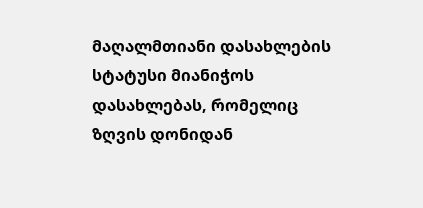მაღალმთიანი დასახლების სტატუსი მიანიჭოს დასახლებას, რომელიც ზღვის დონიდან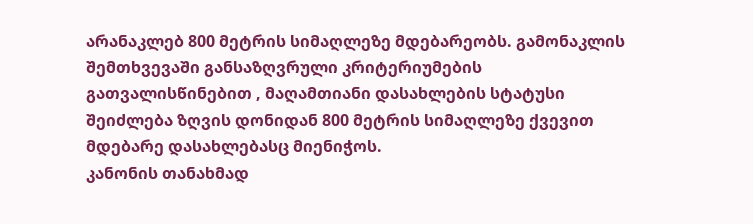არანაკლებ 800 მეტრის სიმაღლეზე მდებარეობს. გამონაკლის შემთხვევაში განსაზღვრული კრიტერიუმების გათვალისწინებით , მაღამთიანი დასახლების სტატუსი შეიძლება ზღვის დონიდან 800 მეტრის სიმაღლეზე ქვევით მდებარე დასახლებასც მიენიჭოს.
კანონის თანახმად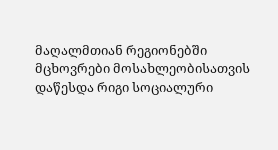მაღალმთიან რეგიონებში მცხოვრები მოსახლეობისათვის დაწესდა რიგი სოციალური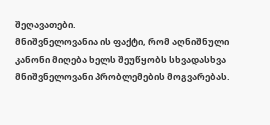შეღავათები.
მნიშვნელოვანია ის ფაქტი, რომ აღნიშნული კანონი მიღება ხელს შეუწყობს სხვადასხვა მნიშვნელოვანი პრობლემების მოგვარებას.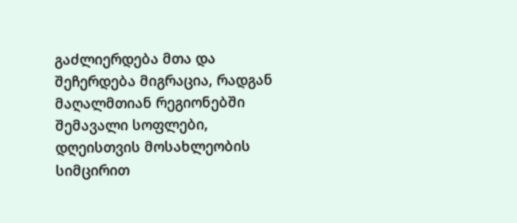გაძლიერდება მთა და შეჩერდება მიგრაცია, რადგან მაღალმთიან რეგიონებში შემავალი სოფლები, დღეისთვის მოსახლეობის სიმცირით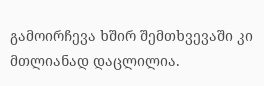გამოირჩევა ხშირ შემთხვევაში კი მთლიანად დაცლილია.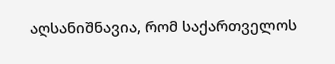აღსანიშნავია, რომ საქართველოს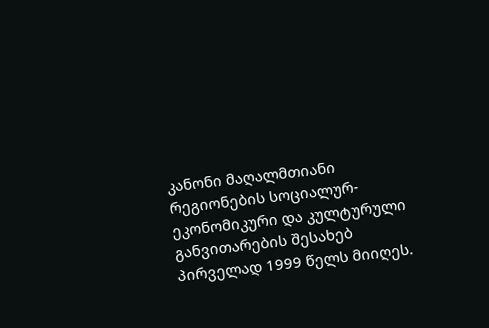კანონი მაღალმთიანი რეგიონების სოციალურ-ეკონომიკური და კულტურული განვითარების შესახებ პირველად 1999 წელს მიიღეს.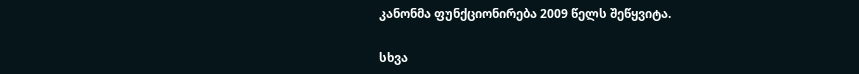კანონმა ფუნქციონირება 2009 წელს შეწყვიტა.

სხვა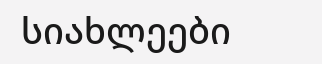სიახლეები